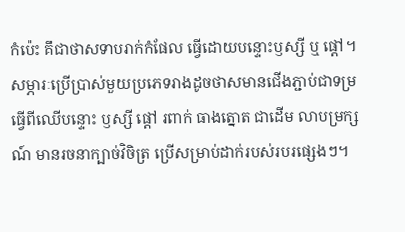កំប៉េះ គឹជាថាសទាបរាក់កំផែល ធ្វើដោយបន្ទោះឫស្សី ឬ ផ្ដៅ។ សម្ភារៈប្រើប្រាស់មួយប្រភេទរាងដូចថាសមានជើងភ្ជាប់ជាទម្រ ធ្វើពីឈើបន្ទោះ ឫស្សី ផ្ដៅ រពាក់ ធាងត្នោត ជាដើម លាបម្រក្សណ៍ មានរចនាក្បាច់វិចិត្រ ប្រើសម្រាប់ដាក់របស់របរផ្សេងៗ។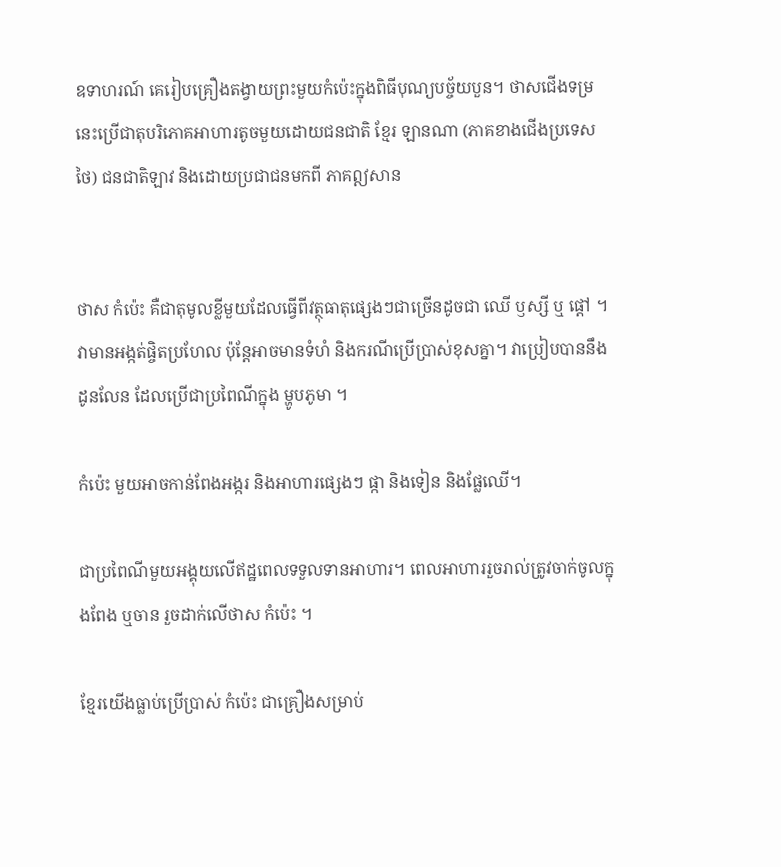ឧទាហរណ៍ គេរៀបគ្រឿងតង្វាយព្រះមួយកំប៉េះក្នុងពិធីបុណ្យបច្ច័យបួន។ ថាសជើងទម្រនេះប្រើជាតុបរិភោគអាហារតូចមួយដោយជនជាតិ ខ្មែរ ឡានណា (ភាគខាងជើងប្រទេសថៃ) ជនជាតិឡាវ និងដោយប្រជាជនមកពី ភាគឦសាន


ថាស កំប៉េះ គឺជាតុមូលខ្លីមួយដែលធ្វើពីវត្ថុធាតុផ្សេងៗជាច្រើនដូចជា ឈើ ឫស្សី ឬ ផ្តៅ ។ វាមានអង្កត់ផ្ចិតប្រហែល ប៉ុន្តែអាចមានទំហំ និងករណីប្រើប្រាស់ខុសគ្នា។ វាប្រៀបបាននឹង ដូនលែន ដែលប្រើជាប្រពៃណីក្នុង ម្ហូបភូមា ។

កំប៉េះ មួយអាចកាន់ពែងអង្ករ និងអាហារផ្សេងៗ ផ្កា និងទៀន និងផ្លែឈើ។

ជាប្រពៃណីមួយអង្គុយលើឥដ្ឋពេលទទួលទានអាហារ។ ពេលអាហាររួចរាល់ត្រូវចាក់ចូលក្នុងពែង ឬចាន រួចដាក់លើថាស កំប៉េះ ។

ខ្មែរយើងធ្លាប់ប្រើប្រាស់ កំប៉េះ ជាគ្រឿងសម្រាប់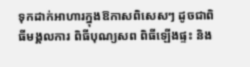ទុកដាក់អាហារក្នុងឱកាសពិសេសៗ ដូចជាពិធីមង្គលការ ពិធីបុណ្យសព ពិធីឡើងផ្ទះ និង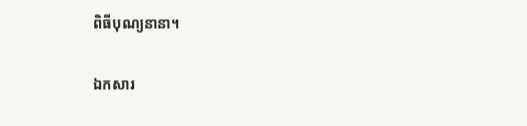ពិធីបុណ្យនានា។

ឯកសារ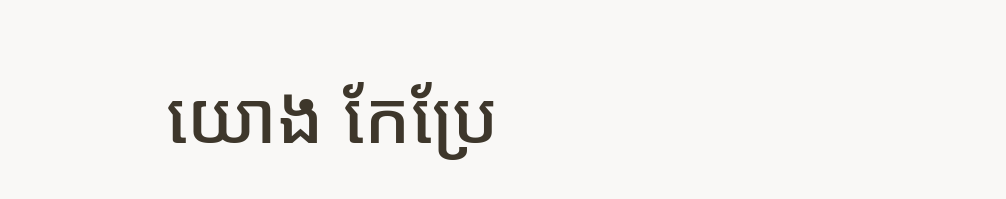យោង កែប្រែ